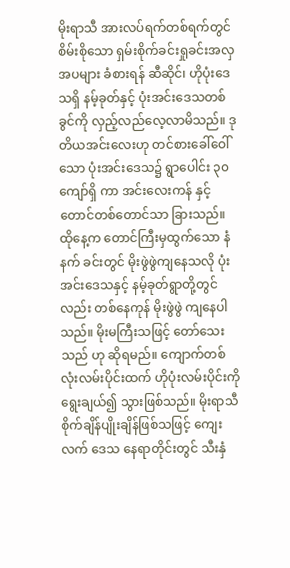မိုးရာသီ အားလပ်ရက်တစ်ရက်တွင် စိမ်းစိုသော ရှမ်းစိုက်ခင်းရှုခင်းအလှအပများ ခံစားရန် ဆီဆိုင်၊ ဟိုပုံးဒေသရှိ နမ့်ခုတ်နှင့် ပုံးအင်းဒေသတစ်ခွင်ကို လှည့်လည်လေ့လာမိသည်။ ဒုတိယအင်းလေးဟု တင်စားခေါ်ဝေါ်သော ပုံးအင်းဒေသ၌ ရွာပေါင်း ၃၀ ကျော်ရှိ ကာ အင်းလေးကန် နှင့် တောင်တစ်တောင်သာ ခြားသည်။
ထိုနေ့က တောင်ကြီးမှထွက်သော နံနက် ခင်းတွင် မိုးဖွဲဖွဲကျနေသလို ပုံးအင်းဒေသနှင့် နမ့်ခုတ်ရွာတို့တွင်လည်း တစ်နေကုန် မိုးဖွဲဖွဲ ကျနေပါသည်။ မိုးမကြီးသဖြင့် တော်သေးသည် ဟု ဆိုရမည်။ ကျောက်တစ်လုံးလမ်းပိုင်းထက် ဟိုပုံးလမ်းပိုင်းကို ရွေးချယ်၍ သွားဖြစ်သည်။ မိုးရာသီ စိုက်ချိန်ပျိုးချိန်ဖြစ်သဖြင့် ကျေးလက် ဒေသ နေရာတိုင်းတွင် သီးနှံ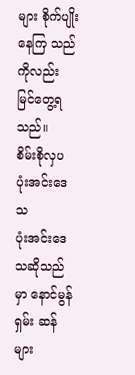များ စိုက်ပျိုးနေကြ သည်ကိုလည်း မြင်တွေ့ရသည်။
စိမ်းစိုလှပ ပုံးအင်းဒေသ
ပုံးအင်းဒေသဆိုသည်မှာ နောင်မွန်ရှမ်း ဆန်များ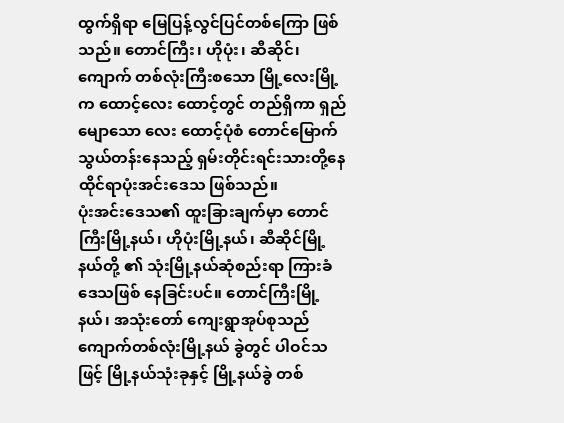ထွက်ရှိရာ မြေပြန့်လွင်ပြင်တစ်ကြော ဖြစ်သည်။ တောင်ကြီး၊ ဟိုပုံး၊ ဆီဆိုင်၊ ကျောက် တစ်လုံးကြီးစသော မြို့လေးမြို့က ထောင့်လေး ထောင့်တွင် တည်ရှိကာ ရှည်မျောသော လေး ထောင့်ပုံစံ တောင်မြောက်သွယ်တန်းနေသည့် ရှမ်းတိုင်းရင်းသားတို့နေထိုင်ရာပုံးအင်းဒေသ ဖြစ်သည်။
ပုံးအင်းဒေသ၏ ထူးခြားချက်မှာ တောင် ကြီးမြို့နယ်၊ ဟိုပုံးမြို့နယ်၊ ဆီဆိုင်မြို့နယ်တို့ ၏ သုံးမြို့နယ်ဆုံစည်းရာ ကြားခံဒေသဖြစ် နေခြင်းပင်။ တောင်ကြီးမြို့နယ်၊ အသုံးတော် ကျေးရွာအုပ်စုသည် ကျောက်တစ်လုံးမြို့နယ် ခွဲတွင် ပါဝင်သဖြင့် မြို့နယ်သုံးခုနှင့် မြို့နယ်ခွဲ တစ်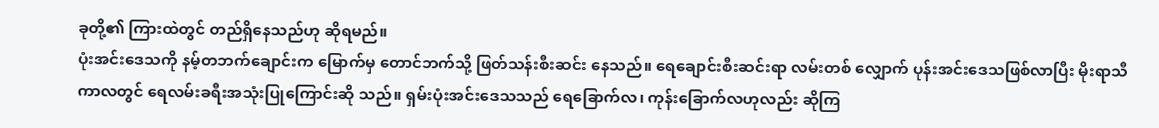ခုတို့၏ ကြားထဲတွင် တည်ရှိနေသည်ဟု ဆိုရမည်။
ပုံးအင်းဒေသကို နမ့်တဘက်ချောင်းက မြောက်မှ တောင်ဘက်သို့ ဖြတ်သန်းစီးဆင်း နေသည်။ ရေချောင်းစီးဆင်းရာ လမ်းတစ် လျှောက် ပုန်းအင်းဒေသဖြစ်လာပြီး မိုးရာသီ ကာလတွင် ရေလမ်းခရီးအသုံးပြုကြောင်းဆို သည်။ ရှမ်းပုံးအင်းဒေသသည် ရေခြောက်လ၊ ကုန်းခြောက်လဟုလည်း ဆိုကြ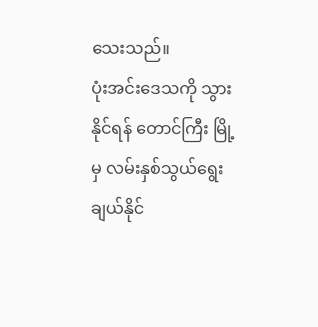သေးသည်။
ပုံးအင်းဒေသကို သွားနိုင်ရန် တောင်ကြီး မြို့မှ လမ်းနှစ်သွယ်ရွေးချယ်နိုင်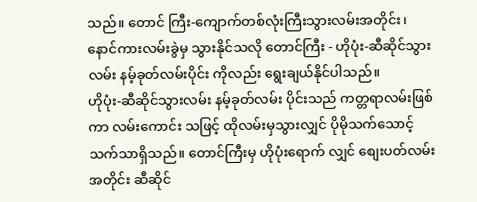သည်။ တောင် ကြီး-ကျောက်တစ်လုံးကြီးသွားလမ်းအတိုင်း၊ နောင်ကားလမ်းခွဲမှ သွားနိုင်သလို တောင်ကြီး - ဟိုပုံး-ဆီဆိုင်သွားလမ်း နမ့်ခုတ်လမ်းပိုင်း ကိုလည်း ရွေးချယ်နိုင်ပါသည်။
ဟိုပုံး-ဆီဆိုင်သွားလမ်း နမ့်ခုတ်လမ်း ပိုင်းသည် ကတ္တရာလမ်းဖြစ်ကာ လမ်းကောင်း သဖြင့် ထိုလမ်းမှသွားလျှင် ပိုမိုသက်သောင့် သက်သာရှိသည်။ တောင်ကြီးမှ ဟိုပုံးရောက် လျှင် စျေးပတ်လမ်းအတိုင်း ဆီဆိုင်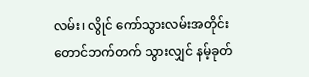လမ်း၊ လွိုင် ကော်သွားလမ်းအတိုင်း တောင်ဘက်တက် သွားလျှင် နမ့်ခုတ်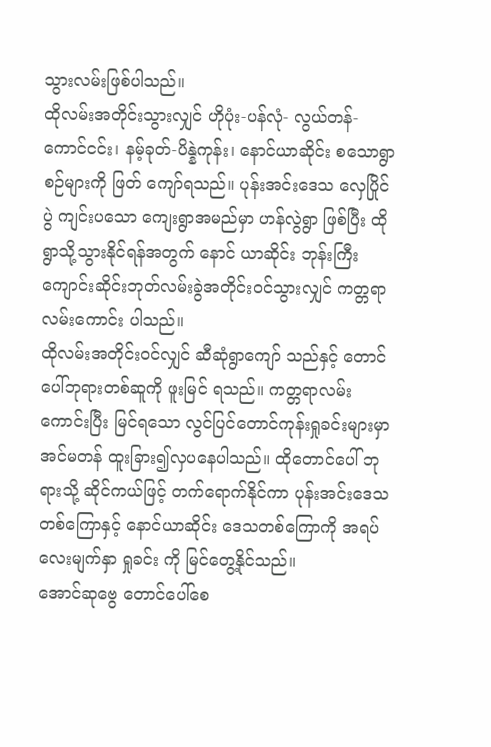သွားလမ်းဖြစ်ပါသည်။
ထိုလမ်းအတိုင်းသွားလျှင် ဟိုပုံး-ပန်လုံ- လွယ်တန်-ကောင်ငင်း၊ နမ့်ခုတ်-ပိန္နဲကုန်း၊ နောင်ယာဆိုင်း စသောရွာစဉ်များကို ဖြတ် ကျော်ရသည်။ ပုန်းအင်းဒေသ လှေပြိုင်ပွဲ ကျင်းပသော ကျေးရွာအမည်မှာ ဟန်လွဲရွာ ဖြစ်ပြီး ထိုရွာသို့သွားနိုင်ရန်အတွက် နောင် ယာဆိုင်း ဘုန်းကြီးကျောင်းဆိုင်းဘုတ်လမ်းခွဲအတိုင်းဝင်သွားလျှင် ကတ္တရာလမ်းကောင်း ပါသည်။
ထိုလမ်းအတိုင်းဝင်လျှင် ဆီဆုံရွာကျော် သည်နှင့် တောင်ပေါ်ဘုရားတစ်ဆူကို ဖူးမြင် ရသည်။ ကတ္တရာလမ်းကောင်းပြီး မြင်ရသော လွင်ပြင်တောင်ကုန်းရှုခင်းများမှာ အင်မတန် ထူးခြား၍လှပနေပါသည်။ ထိုတောင်ပေါ် ဘုရားသို့ ဆိုင်ကယ်ဖြင့် တက်ရောက်နိုင်ကာ ပုန်းအင်းဒေသတစ်ကြောနှင့် နောင်ယာဆိုင်း ဒေသတစ်ကြောကို အရပ်လေးမျက်နှာ ရှုခင်း ကို မြင်တွေ့နိုင်သည်။
အောင်ဆုဗွေ တောင်ပေါ်စေ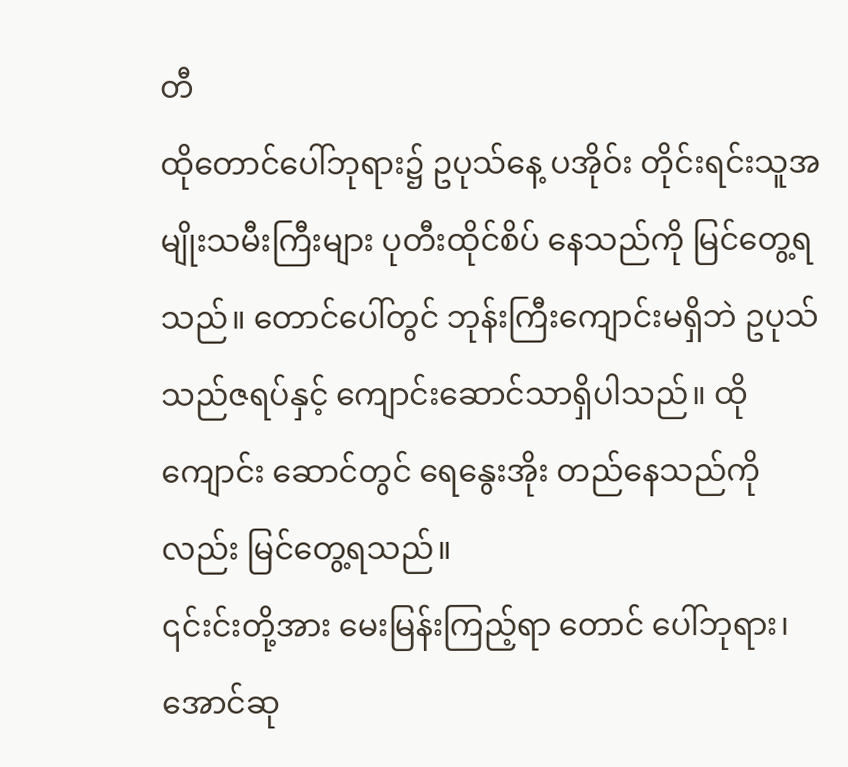တီ
ထိုတောင်ပေါ်ဘုရား၌ ဥပုသ်နေ့ ပအိုဝ်း တိုင်းရင်းသူအမျိုးသမီးကြီးများ ပုတီးထိုင်စိပ် နေသည်ကို မြင်တွေ့ရသည်။ တောင်ပေါ်တွင် ဘုန်းကြီးကျောင်းမရှိဘဲ ဥပုသ်သည်ဇရပ်နှင့် ကျောင်းဆောင်သာရှိပါသည်။ ထိုကျောင်း ဆောင်တွင် ရေနွေးအိုး တည်နေသည်ကိုလည်း မြင်တွေ့ရသည်။
၎င်းင်းတို့အား မေးမြန်းကြည့်ရာ တောင် ပေါ်ဘုရား၊ အောင်ဆု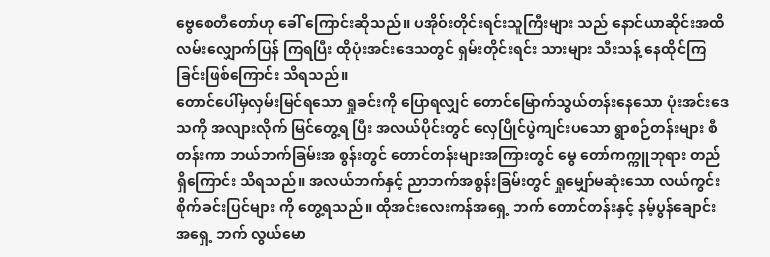ဗွေစေတီတော်ဟု ခေါ် ကြောင်းဆိုသည်။ ပအိုဝ်းတိုင်းရင်းသူကြီးများ သည် နောင်ယာဆိုင်းအထိ လမ်းလျှောက်ပြန် ကြရပြီး ထိုပုံးအင်းဒေသတွင် ရှမ်းတိုင်းရင်း သားများ သီးသန့် နေထိုင်ကြခြင်းဖြစ်ကြောင်း သိရသည်။
တောင်ပေါ်မှလှမ်းမြင်ရသော ရှုခင်းကို ပြောရလျှင် တောင်မြောက်သွယ်တန်းနေသော ပုံးအင်းဒေသကို အလျားလိုက် မြင်တွေ့ရ ပြီး အလယ်ပိုင်းတွင် လှေပြိုင်ပွဲကျင်းပသော ရွာစဉ်တန်းများ စီတန်းကာ ဘယ်ဘက်ခြမ်းအ စွန်းတွင် တောင်တန်းများအကြားတွင် မွေ တော်ကက္ကူဘုရား တည်ရှိကြောင်း သိရသည်။ အလယ်ဘက်နှင့် ညာဘက်အစွန်းခြမ်းတွင် ရှုမျှော်မဆုံးသော လယ်ကွင်းစိုက်ခင်းပြင်များ ကို တွေ့ရသည်။ ထိုအင်းလေးကန်အရှေ့ ဘက် တောင်တန်းနှင့် နမ့်ပွန်ချောင်းအရှေ့ ဘက် လွယ်မော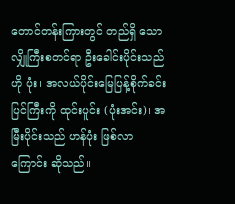တောင်တန်းကြားတွင် တည်ရှိ သော လျှိုကြီးစတင်ရာ ဦးခေါင်းပိုင်းသည် ဟို ပုံး၊ အလယ်ပိုင်းမြေပြန့်စိုက်ခင်းပြင်ကြီးကို ထုင်းပူင်း (ပုံးအင်း)၊ အမြီးပိုင်းသည် ဟန်ပုံး ဖြစ်လာကြောင်း ဆိုသည်။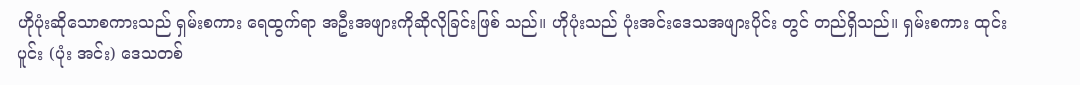ဟိုပုံးဆိုသောစကားသည် ရှမ်းစကား ရေထွက်ရာ အဦးအဖျားကိုဆိုလိုခြင်းဖြစ် သည်။ ဟိုပုံးသည် ပုံးအင်းဒေသအဖျားပိုင်း တွင် တည်ရှိသည်။ ရှမ်းစကား ထုင်းပူင်း (ပုံး အင်း) ဒေသတစ်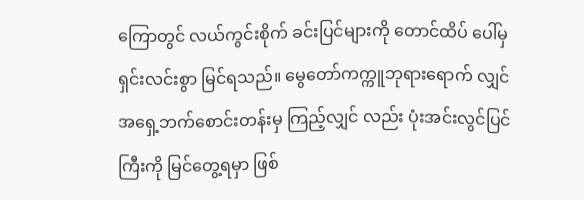ကြောတွင် လယ်ကွင်းစိုက် ခင်းပြင်များကို တောင်ထိပ် ပေါ်မှ ရှင်းလင်းစွာ မြင်ရသည်။ မွေတော်ကက္ကူဘုရားရောက် လျှင် အရှေ့ဘက်စောင်းတန်းမှ ကြည့်လျှင် လည်း ပုံးအင်းလွင်ပြင်ကြီးကို မြင်တွေ့ရမှာ ဖြစ်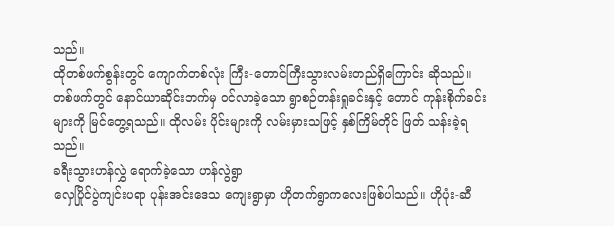သည်။
ထိုတစ်ဖက်စွန်းတွင် ကျောက်တစ်လုံး ကြီး-တောင်ကြီးသွားလမ်းတည်ရှိကြောင်း ဆိုသည်။ တစ်ဖက်တွင် နောင်ယာဆိုင်းဘက်မှ ဝင်လာခဲ့သော ရွာစဉ်တန်းရှုခင်းနှင့် တောင် ကုန်းစိုက်ခင်းများကို မြင်တွေ့ရသည်။ ထိုလမ်း ပိုင်းများကို လမ်းမှားသဖြင့် နှစ်ကြိမ်တိုင် ဖြတ် သန်းခဲ့ရသည်။
ခရီးသွားဟန်လွှဲ ရောက်ခဲ့သော ဟန်လွဲရွာ
လှေပြိုင်ပွဲကျင်းပရာ ပုန်းအင်းဒေသ ကျေးရွာမှာ ဟိုတက်ရွာကလေးဖြစ်ပါသည်။ ဟိုပုံး-ဆီ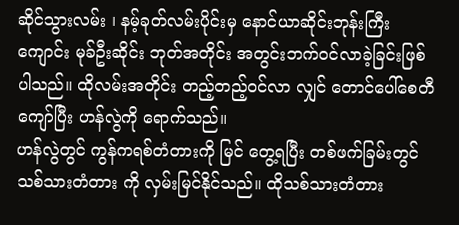ဆိုင်သွားလမ်း ၊ နမ့်ခုတ်လမ်းပိုင်းမှ နောင်ယာဆိုင်းဘုန်းကြီးကျောင်း မုခ်ဦးဆိုင်း ဘုတ်အတိုင်း အတွင်းဘက်ဝင်လာခဲ့ခြင်းဖြစ် ပါသည်။ ထိုလမ်းအတိုင်း တည့်တည့်ဝင်လာ လျှင် တောင်ပေါ်စေတီကျော်ပြီး ဟန်လွဲကို ရောက်သည်။
ဟန်လွဲတွင် ကွန်ကရစ်တံတားကို မြင် တွေ့ရပြီး တစ်ဖက်ခြမ်းတွင် သစ်သားတံတား ကို လှမ်းမြင်နိုင်သည်။ ထိုသစ်သားတံတား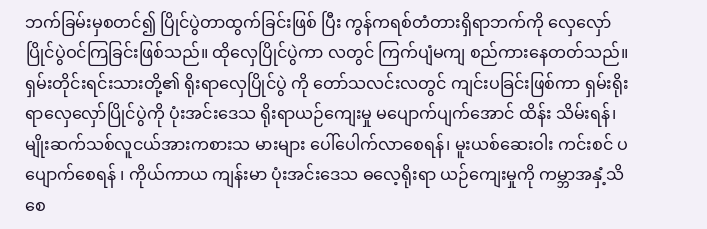ဘက်ခြမ်းမှစတင်၍ ပြိုင်ပွဲတာထွက်ခြင်းဖြစ် ပြီး ကွန်ကရစ်တံတားရှိရာဘက်ကို လှေလှော် ပြိုင်ပွဲဝင်ကြခြင်းဖြစ်သည်။ ထိုလှေပြိုင်ပွဲကာ လတွင် ကြက်ပျံမကျ စည်ကားနေတတ်သည်။
ရှမ်းတိုင်းရင်းသားတို့၏ ရိုးရာလှေပြိုင်ပွဲ ကို တော်သလင်းလတွင် ကျင်းပခြင်းဖြစ်ကာ ရှမ်းရိုးရာလှေလှော်ပြိုင်ပွဲကို ပုံးအင်းဒေသ ရိုးရာယဉ်ကျေးမှု မပျောက်ပျက်အောင် ထိန်း သိမ်းရန်၊ မျိုးဆက်သစ်လူငယ်အားကစားသ မားများ ပေါ်ပေါက်လာစေရန်၊ မူးယစ်ဆေးဝါး ကင်းစင် ပပျောက်စေရန် ၊ ကိုယ်ကာယ ကျန်းမာ ပုံးအင်းဒေသ ဓလေ့ရိုးရာ ယဉ်ကျေးမှုကို ကမ္ဘာအနှံ့သိစေ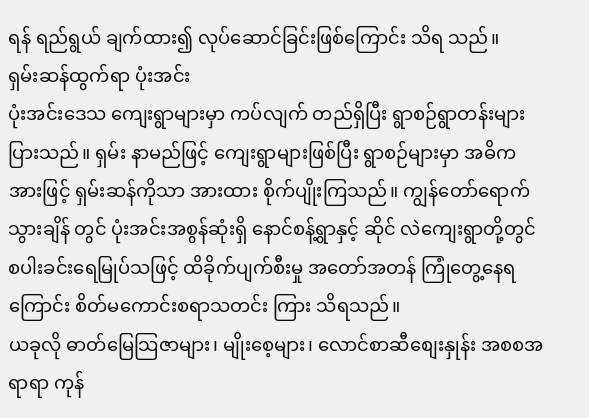ရန် ရည်ရွယ် ချက်ထား၍ လုပ်ဆောင်ခြင်းဖြစ်ကြောင်း သိရ သည်။
ရှမ်းဆန်ထွက်ရာ ပုံးအင်း
ပုံးအင်းဒေသ ကျေးရွာများမှာ ကပ်လျက် တည်ရှိပြီး ရွာစဉ်ရွာတန်းများပြားသည်။ ရှမ်း နာမည်ဖြင့် ကျေးရွာများဖြစ်ပြီး ရွာစဉ်များမှာ အဓိကအားဖြင့် ရှမ်းဆန်ကိုသာ အားထား စိုက်ပျိုးကြသည်။ ကျွန်တော်ရောက်သွားချိန် တွင် ပုံးအင်းအစွန်ဆုံးရှိ နောင်စန့်ရွာနှင့် ဆိုင် လဲကျေးရွာတို့တွင် စပါးခင်းရေမြုပ်သဖြင့် ထိခိုက်ပျက်စီးမှု အတော်အတန် ကြုံတွေ့နေရ ကြောင်း စိတ်မကောင်းစရာသတင်း ကြား သိရသည်။
ယခုလို ဓာတ်မြေသြဇာများ၊ မျိုးစေ့များ၊ လောင်စာဆီစျေးနှုန်း အစစအရာရာ ကုန်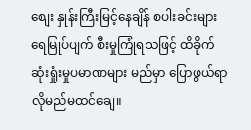စျေး နှုန်းကြီးမြင့်နေချိန် စပါးခင်းများ ရေမြုပ်ပျက် စီးမှုကြုံရသဖြင့် ထိခိုက်ဆုံးရှုံးမှုပမာဏများ မည်မှာ ပြောဖွယ်ရာလိုမည်မထင်ချေ။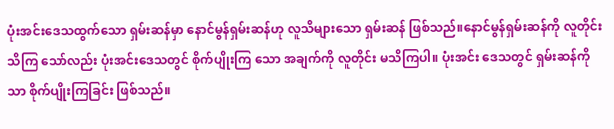ပုံးအင်းဒေသထွက်သော ရှမ်းဆန်မှာ နောင်မွန်ရှမ်းဆန်ဟု လူသိများသော ရှမ်းဆန် ဖြစ်သည်။နောင်မွန်ရှမ်းဆန်ကို လူတိုင်းသိကြ သော်လည်း ပုံးအင်းဒေသတွင် စိုက်ပျိုးကြ သော အချက်ကို လူတိုင်း မသိကြပါ။ ပုံးအင်း ဒေသတွင် ရှမ်းဆန်ကိုသာ စိုက်ပျိုးကြခြင်း ဖြစ်သည်။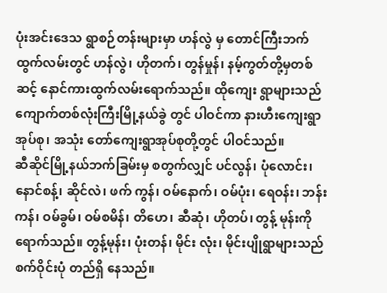ပုံးအင်းဒေသ ရွာစဉ်တန်းများမှာ ဟန်လွဲ မှ တောင်ကြီးဘက် ထွက်လမ်းတွင် ဟန်လွဲ၊ ဟိုတက်၊ တွန်မှုန်၊ နမ့်ကွတ်တို့မှတစ်ဆင့် နောင်ကားထွက်လမ်းရောက်သည်။ ထိုကျေး ရွာများသည် ကျောက်တစ်လုံးကြီးမြို့နယ်ခွဲ တွင် ပါဝင်ကာ နားဟီးကျေးရွာအုပ်စု၊ အသုံး တော်ကျေးရွာအုပ်စုတို့တွင် ပါဝင်သည်။
ဆီဆိုင်မြို့နယ်ဘက်ခြမ်းမှ စတွက်လျှင် ပင်လွန်၊ ပုံလောင်း၊ နောင်စန့်၊ ဆိုင်လဲ၊ ဖက် ကွန်၊ ဝမ်နောက်၊ ဝမ်ပုံး၊ ရေဝန်း၊ ဘန်းကန်၊ ဝမ်ခွမ်၊ ဝမ်စမိန်၊ တိဟေ၊ ဆီဆုံ၊ ဟိုတပ်၊ တွန့် မုန်းကိုရောက်သည်။ တွန့်မုန်း၊ ပုံးတန်၊ မိုင်း လုံး၊ မိုင်းပျိုရွာများသည် စက်ဝိုင်းပုံ တည်ရှိ နေသည်။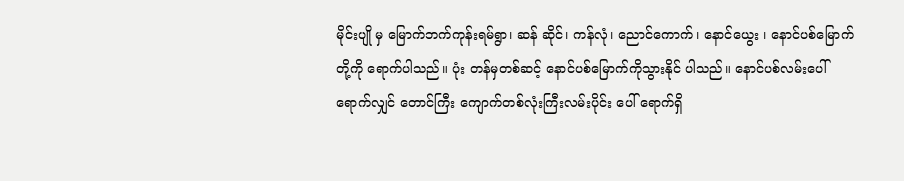မိုင်းပျို မှ မြောက်ဘက်ကုန်းရမ်ရွာ၊ ဆန် ဆိုင်၊ ကန်လုံ၊ ညောင်ကောက်၊ နောင်ယွေး ၊ နောင်ပစ်မြောက်တို့ကို ရောက်ပါသည်။ ပုံး တန်မှတစ်ဆင့် နောင်ပစ်မြောက်ကိုသွားနိုင် ပါသည်။ နောင်ပစ်လမ်းပေါ်ရောက်လျှင် တောင်ကြီး ကျောက်တစ်လုံးကြီးလမ်းပိုင်း ပေါ် ရောက်ရှိ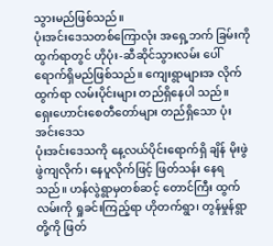သွားမည်ဖြစ်သည်။
ပုံးအင်းဒေသတစ်ကြောလုံး အရှေ့ဘက် ခြမ်းကိုထွက်ရာတွင် ဟိုပုံး-ဆီဆိုင်သွားလမ်း ပေါ် ရောက်ရှိမည်ဖြစ်သည်။ ကျေးရွာများအ လိုက်ထွက်ရာ လမ်းပိုင်းများ တည်ရှိနေပါ သည်။
ရှေးဟောင်းစေတီတော်များ တည်ရှိသော ပုံးအင်းဒေသ
ပုံးအင်းဒေသကို နေ့လယ်ပိုင်းရောက်ရှိ ချိန် မိုးဖွဲဖွဲကျလိုက်၊ နေပူလိုက်ဖြင့် ဖြတ်သန်း နေရသည်။ ဟန်လွဲရွာမှတစ်ဆင့် တောင်ကြီး ထွက်လမ်းကို ရှုခင်းကြည့်ရာ ဟိုတက်ရွာ၊ တွန်မှုန်ရွာတို့ကို ဖြတ်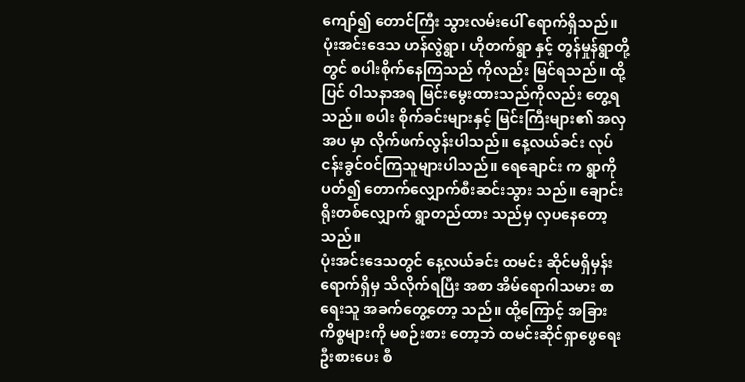ကျော်၍ တောင်ကြီး သွားလမ်းပေါ် ရောက်ရှိသည်။
ပုံးအင်းဒေသ ဟန်လွဲရွာ၊ ဟိုတက်ရွာ နှင့် တွန်မှုန်ရွာတို့တွင် စပါးစိုက်နေကြသည် ကိုလည်း မြင်ရသည်။ ထို့ပြင် ၀ါသနာအရ မြင်းမွေးထားသည်ကိုလည်း တွေ့ရသည်။ စပါး စိုက်ခင်းများနှင့် မြင်းကြီးများ၏ အလှအပ မှာ လိုက်ဖက်လွန်းပါသည်။ နေ့လယ်ခင်း လုပ်ငန်းခွင်ဝင်ကြသူများပါသည်။ ရေချောင်း က ရွာကို ပတ်၍ တောက်လျှောက်စီးဆင်းသွား သည်။ ချောင်းရိုးတစ်လျှောက် ရွာတည်ထား သည်မှ လှပနေတော့သည်။
ပုံးအင်းဒေသတွင် နေ့လယ်ခင်း ထမင်း ဆိုင်မရှိမှန်း ရောက်ရှိမှ သိလိုက်ရပြီး အစာ အိမ်ရောဂါသမား စာရေးသူ အခက်တွေ့တော့ သည်။ ထို့ကြောင့် အခြားကိစ္စများကို မစဉ်းစား တော့ဘဲ ထမင်းဆိုင်ရှာဖွေရေး ဦးစားပေး စီ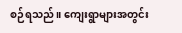စဉ်ရသည်။ ကျေးရွာများအတွင်း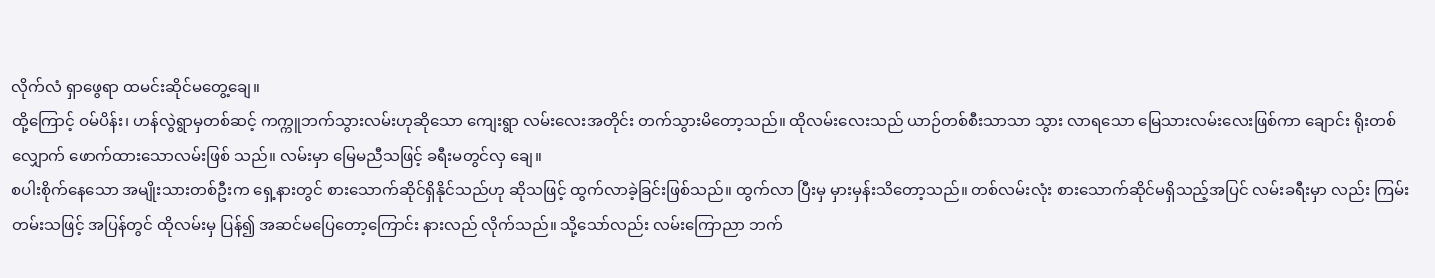လိုက်လံ ရှာဖွေရာ ထမင်းဆိုင်မတွေ့ချေ။
ထို့ကြောင့် ဝမ်ပိန်း၊ ဟန်လွဲရွာမှတစ်ဆင့် ကက္ကူဘက်သွားလမ်းဟုဆိုသော ကျေးရွာ လမ်းလေးအတိုင်း တက်သွားမိတော့သည်။ ထိုလမ်းလေးသည် ယာဉ်တစ်စီးသာသာ သွား လာရသော မြေသားလမ်းလေးဖြစ်ကာ ချောင်း ရိုးတစ်လျှောက် ဖောက်ထားသောလမ်းဖြစ် သည်။ လမ်းမှာ မြေမညီသဖြင့် ခရီးမတွင်လှ ချေ။
စပါးစိုက်နေသော အမျိုးသားတစ်ဦးက ရှေ့နားတွင် စားသောက်ဆိုင်ရှိနိုင်သည်ဟု ဆိုသဖြင့် ထွက်လာခဲ့ခြင်းဖြစ်သည်။ ထွက်လာ ပြီးမှ မှားမှန်းသိတော့သည်။ တစ်လမ်းလုံး စားသောက်ဆိုင်မရှိသည့်အပြင် လမ်းခရီးမှာ လည်း ကြမ်းတမ်းသဖြင့် အပြန်တွင် ထိုလမ်းမှ ပြန်၍ အဆင်မပြေတော့ကြောင်း နားလည် လိုက်သည်။ သို့သော်လည်း လမ်းကြောညာ ဘက်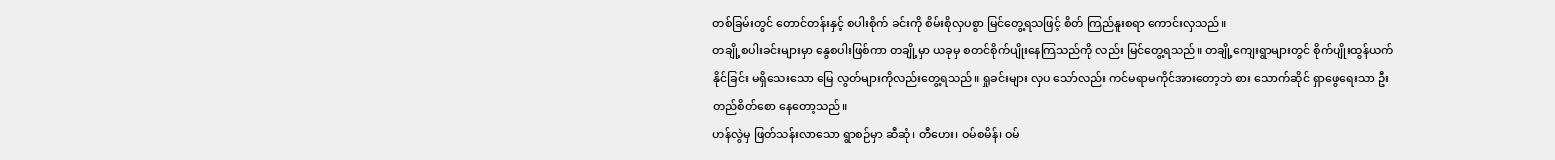တစ်ခြမ်းတွင် တောင်တန်းနှင့် စပါးစိုက် ခင်းကို စိမ်းစိုလှပစွာ မြင်တွေ့ရသဖြင့် စိတ် ကြည်နူးစရာ ကောင်းလှသည်။
တချို့စပါးခင်းများမှာ နွေစပါးဖြစ်ကာ တချို့မှာ ယခုမှ စတင်စိုက်ပျိုးနေကြသည်ကို လည်း မြင်တွေ့ရသည်။ တချို့ကျေးရွာများတွင် စိုက်ပျိုးထွန်ယက်နိုင်ခြင်း မရှိသေးသော မြေ လွတ်များကိုလည်းတွေ့ရသည်။ ရှုခင်းများ လှပ သော်လည်း ကင်မရာမကိုင်အားတော့ဘဲ စား သောက်ဆိုင် ရှာဖွေရေးသာ ဦးတည်စိတ်စော နေတော့သည်။
ဟန်လွဲမှ ဖြတ်သန်းလာသော ရွာစဉ်မှာ ဆီဆုံ၊ တီဟေး၊ ဝမ်စမိန်၊ ဝမ်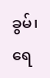ခွမ်၊ ရေ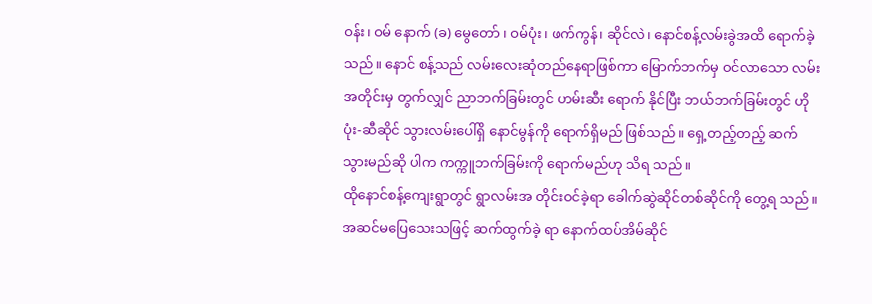ဝန်း၊ ဝမ် နောက် (ခ) မွေတော် ၊ ဝမ်ပုံး၊ ဖက်ကွန်၊ ဆိုင်လဲ၊ နောင်စန့်လမ်းခွဲအထိ ရောက်ခဲ့သည်။ နောင် စန့်သည် လမ်းလေးဆုံတည်နေရာဖြစ်ကာ မြောက်ဘက်မှ ဝင်လာသော လမ်းအတိုင်းမှ တွက်လျှင် ညာဘက်ခြမ်းတွင် ဟမ်းဆီး ရောက် နိုင်ပြီး ဘယ်ဘက်ခြမ်းတွင် ဟိုပုံး-ဆီဆိုင် သွားလမ်းပေါ်ရှိ နောင်မွန်ကို ရောက်ရှိမည် ဖြစ်သည်။ ရှေ့တည့်တည့် ဆက်သွားမည်ဆို ပါက ကက္ကူဘက်ခြမ်းကို ရောက်မည်ဟု သိရ သည်။
ထိုနောင်စန့်ကျေးရွာတွင် ရွာလမ်းအ တိုင်းဝင်ခဲ့ရာ ခေါက်ဆွဲဆိုင်တစ်ဆိုင်ကို တွေ့ရ သည်။ အဆင်မပြေသေးသဖြင့် ဆက်ထွက်ခဲ့ ရာ နောက်ထပ်အိမ်ဆိုင်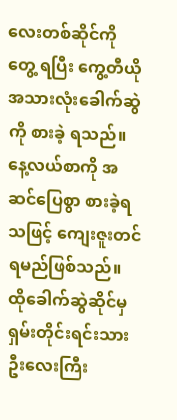လေးတစ်ဆိုင်ကို တွေ့ ရပြီး ကွေ့တီယို အသားလုံးခေါက်ဆွဲကို စားခဲ့ ရသည်။ နေ့လယ်စာကို အဆင်ပြေစွာ စားခဲ့ရ သဖြင့် ကျေးဇူးတင်ရမည်ဖြစ်သည်။
ထိုခေါက်ဆွဲဆိုင်မှ ရှမ်းတိုင်းရင်းသား ဦးလေးကြီး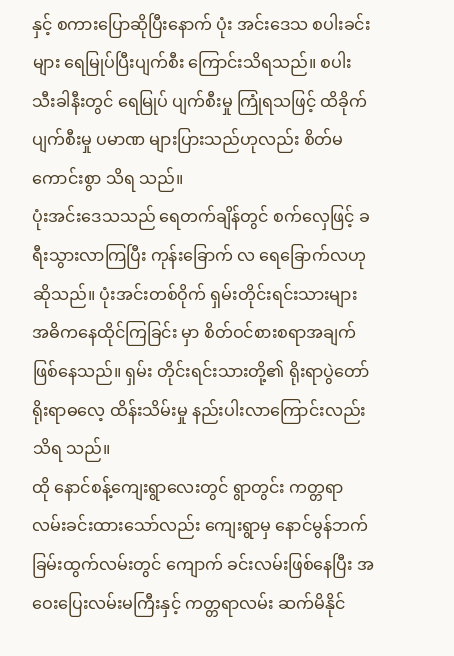နှင့် စကားပြောဆိုပြီးနောက် ပုံး အင်းဒေသ စပါးခင်းများ ရေမြုပ်ပြီးပျက်စီး ကြောင်းသိရသည်။ စပါးသီးခါနီးတွင် ရေမြုပ် ပျက်စီးမှု ကြုံရသဖြင့် ထိခိုက်ပျက်စီးမှု ပမာဏ များပြားသည်ဟုလည်း စိတ်မကောင်းစွာ သိရ သည်။
ပုံးအင်းဒေသသည် ရေတက်ချိန်တွင် စက်လှေဖြင့် ခရီးသွားလာကြပြီး ကုန်းခြောက် လ ရေခြောက်လဟုဆိုသည်။ ပုံးအင်းတစ်ဝိုက် ရှမ်းတိုင်းရင်းသားများ အဓိကနေထိုင်ကြခြင်း မှာ စိတ်ဝင်စားစရာအချက်ဖြစ်နေသည်။ ရှမ်း တိုင်းရင်းသားတို့၏ ရိုးရာပွဲတော် ရိုးရာဓလေ့ ထိန်းသိမ်းမှု နည်းပါးလာကြောင်းလည်း သိရ သည်။
ထို နောင်စန့်ကျေးရွာလေးတွင် ရွာတွင်း ကတ္တရာလမ်းခင်းထားသော်လည်း ကျေးရွာမှ နောင်မွန်ဘက်ခြမ်းထွက်လမ်းတွင် ကျောက် ခင်းလမ်းဖြစ်နေပြီး အဝေးပြေးလမ်းမကြီးနှင့် ကတ္တရာလမ်း ဆက်မိနိုင်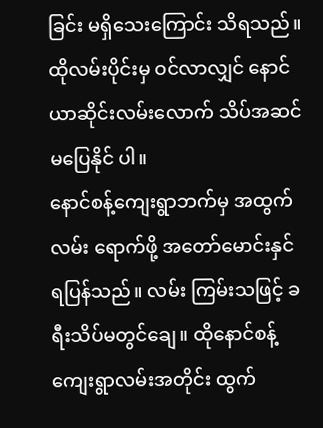ခြင်း မရှိသေးကြောင်း သိရသည်။ ထိုလမ်းပိုင်းမှ ဝင်လာလျှင် နောင် ယာဆိုင်းလမ်းလောက် သိပ်အဆင်မပြေနိုင် ပါ။
နောင်စန့်ကျေးရွာဘက်မှ အထွက်လမ်း ရောက်ဖို့ အတော်မောင်းနှင်ရပြန်သည်။ လမ်း ကြမ်းသဖြင့် ခရီးသိပ်မတွင်ချေ။ ထိုနောင်စန့် ကျေးရွာလမ်းအတိုင်း ထွက်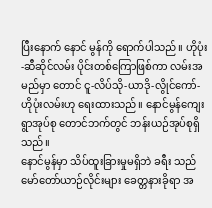ပြီးနောက် နောင် မွန်ကို ရောက်ပါသည်။ ဟိုပုံး-ဆီဆိုင်လမ်း ပိုင်းတစ်ကြောဖြစ်ကာ လမ်းအမည်မှာ တောင် ငူ-လိပ်သို-ယာဒို-လွိုင်ကော်-ဟိုပုံးလမ်းဟု ရေးထားသည်။ နောင်မွန်ကျေးရွာအုပ်စု တောင်ဘက်တွင် ဘန်းယဉ်အုပ်စုရှိသည်။
နောင်မွန်မှာ သိပ်ထူးခြားမှုမရှိဘဲ ခရီး သည် မော်တော်ယာဉ်လိုင်းများ ခေတ္တနားခိုရာ အ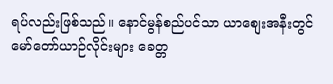ရပ်လည်းဖြစ်သည်။ နောင်မွန်စည်ပင်သာ ယာစျေးအနီးတွင် မော်တော်ယာဉ်လိုင်းများ ခေတ္တ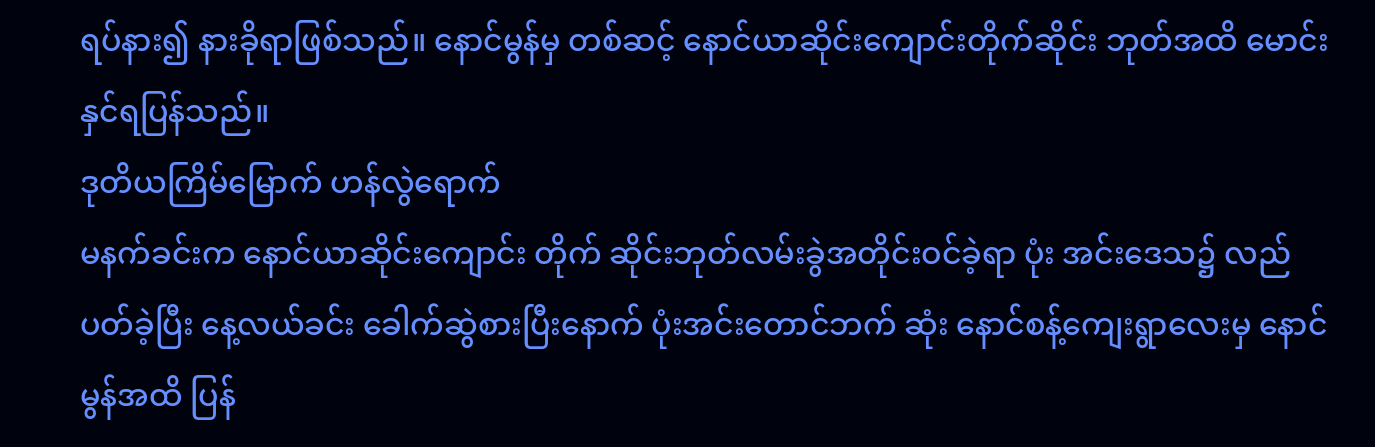ရပ်နား၍ နားခိုရာဖြစ်သည်။ နောင်မွန်မှ တစ်ဆင့် နောင်ယာဆိုင်းကျောင်းတိုက်ဆိုင်း ဘုတ်အထိ မောင်းနှင်ရပြန်သည်။
ဒုတိယကြိမ်မြောက် ဟန်လွဲရောက်
မနက်ခင်းက နောင်ယာဆိုင်းကျောင်း တိုက် ဆိုင်းဘုတ်လမ်းခွဲအတိုင်းဝင်ခဲ့ရာ ပုံး အင်းဒေသ၌ လည်ပတ်ခဲ့ပြီး နေ့လယ်ခင်း ခေါက်ဆွဲစားပြီးနောက် ပုံးအင်းတောင်ဘက် ဆုံး နောင်စန့်ကျေးရွာလေးမှ နောင်မွန်အထိ ပြန်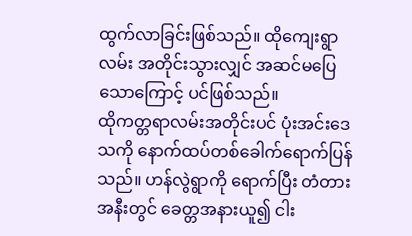ထွက်လာခြင်းဖြစ်သည်။ ထိုကျေးရွာလမ်း အတိုင်းသွားလျှင် အဆင်မပြေသောကြောင့် ပင်ဖြစ်သည်။
ထိုကတ္တရာလမ်းအတိုင်းပင် ပုံးအင်းဒေ သကို နောက်ထပ်တစ်ခေါက်ရောက်ပြန်သည်။ ဟန်လွဲရွာကို ရောက်ပြီး တံတားအနီးတွင် ခေတ္တအနားယူ၍ ငါး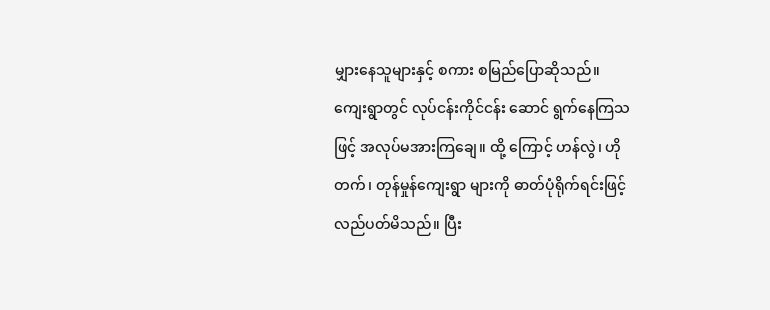မျှားနေသူများနှင့် စကား စမြည်ပြောဆိုသည်။
ကျေးရွာတွင် လုပ်ငန်းကိုင်ငန်း ဆောင် ရွက်နေကြသဖြင့် အလုပ်မအားကြချေ။ ထို့ ကြောင့် ဟန်လွဲ၊ ဟိုတက်၊ တုန်မှုန်ကျေးရွာ များကို ဓာတ်ပုံရိုက်ရင်းဖြင့် လည်ပတ်မိသည်။ ပြီး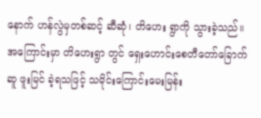နောက် ဟန်လွဲမှတစ်ဆင့် ဆီဆုံ၊ တိဟေး ရွာကို သွားခဲ့သည်။ အကြောင်းမှာ တိဟေးရွာ တွင် ရှေးဟောင်းစေတီတော်ခြောက်ဆူ ဖူးမြင် ခဲ့ရသဖြင့် သမိုင်းကြောင်းမေးမြန်း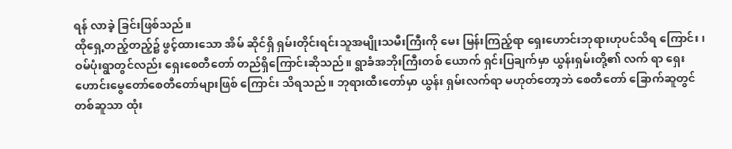ရန် လာခဲ့ ခြင်းဖြစ်သည်။
ထိုရှေ့တည့်တည့်၌ ဖွင့်ထားသော အိမ် ဆိုင်ရှိ ရှမ်းတိုင်းရင်းသူအမျိုးသမီးကြီးကို မေး မြန်းကြည့်ရာ ရှေးဟောင်းဘုရားဟုပင်သိရ ကြောင်း၊ ဝမ်ပုံးရွာတွင်လည်း ရှေးစေတီတော် တည်ရှိကြောင်းဆိုသည်။ ရွာခံအဘိုးကြီးတစ် ယောက် ရှင်းပြချက်မှာ ယွန်းရှမ်းတို့၏ လက် ရာ ရှေးဟောင်းမွေတော်စေတီတော်များဖြစ် ကြောင်း သိရသည်။ ဘုရားထီးတော်မှာ ယွန်း ရှမ်းလက်ရာ မဟုတ်တော့ဘဲ စေတီတော် ခြောက်ဆူတွင် တစ်ဆူသာ ထုံး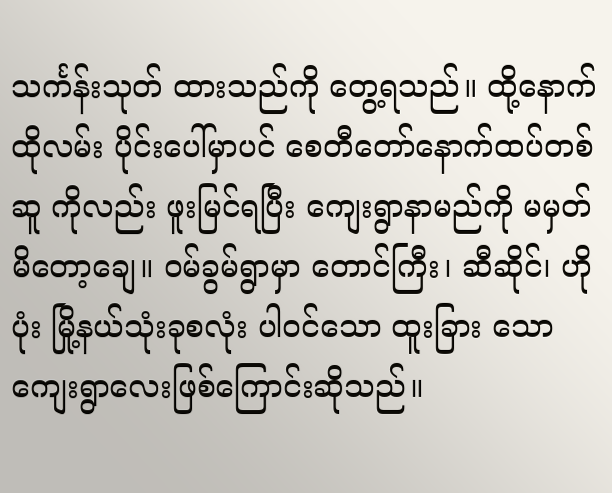သင်္ကန်းသုတ် ထားသည်ကို တွေ့ရသည်။ ထို့နောက် ထိုလမ်း ပိုင်းပေါ်မှာပင် စေတီတော်နောက်ထပ်တစ်ဆူ ကိုလည်း ဖူးမြင်ရပြီး ကျေးရွာနာမည်ကို မမှတ် မိတော့ချေ။ ဝမ်ခွမ်ရွာမှာ တောင်ကြီး၊ ဆီဆိုင်၊ ဟိုပုံး မြို့နယ်သုံးခုစလုံး ပါဝင်သော ထူးခြား သော ကျေးရွာလေးဖြစ်ကြောင်းဆိုသည်။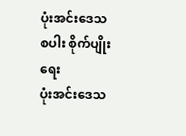ပုံးအင်းဒေသ စပါး စိုက်ပျိုးရေး
ပုံးအင်းဒေသ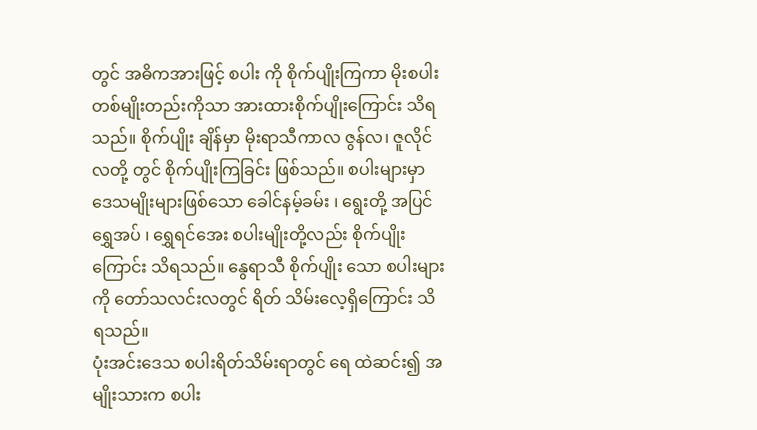တွင် အဓိကအားဖြင့် စပါး ကို စိုက်ပျိုးကြကာ မိုးစပါးတစ်မျိုးတည်းကိုသာ အားထားစိုက်ပျိုးကြောင်း သိရသည်။ စိုက်ပျိုး ချိန်မှာ မိုးရာသီကာလ ဇွန်လ၊ ဇူလိုင်လတို့ တွင် စိုက်ပျိုးကြခြင်း ဖြစ်သည်။ စပါးများမှာ ဒေသမျိုးများဖြစ်သော ခေါင်နမ့်ခမ်း ၊ ရွေးတို့ အပြင် ရွှေအပ် ၊ ရွှေရင်အေး စပါးမျိုးတို့လည်း စိုက်ပျိုးကြောင်း သိရသည်။ နွေရာသီ စိုက်ပျိုး သော စပါးများကို တော်သလင်းလတွင် ရိတ် သိမ်းလေ့ရှိကြောင်း သိရသည်။
ပုံးအင်းဒေသ စပါးရိတ်သိမ်းရာတွင် ရေ ထဲဆင်း၍ အမျိုးသားက စပါး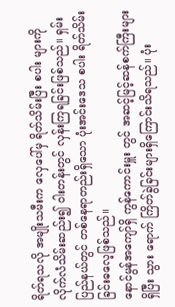ရိတ်ရသလို အမျိုးသမီးက လှေပေါ်မှ ရိတ်သိမ်းပြီး စပါး များကို လိုက်လံသိမ်းဆည်း၍ ၀ါးတန်းတွင် လှန်းကြရခြင်းဖြစ်သည်။ ရှမ်းပြည်နယ်တွင် တစ်နေရာတည်းရှိသော ပုံးအင်းဒေသ စပါး ရိတ်သိမ်းခြင်းဓလေ့ဖြစ်သည်။
နောင်မွန်အကျော်ရှိ ကွန်ကောင်းမှူး တွင် အဆင့်မြင့်ဆန်စက်ကြီးများရှိပြီး သွား ရောက် ကြိတ်ခွဲခြင်းများရှိကြောင်းသိရသည်။ ပုံး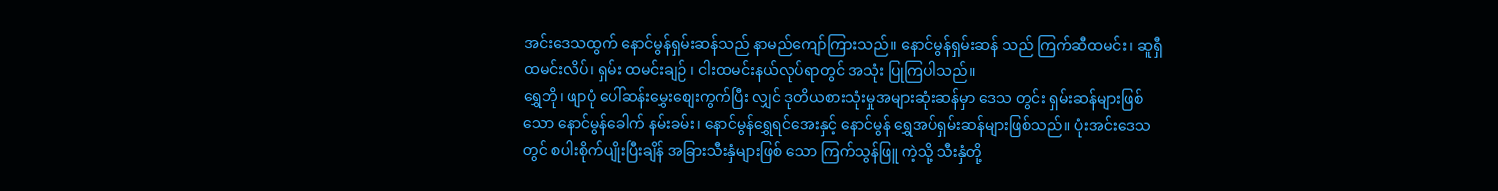အင်းဒေသထွက် နောင်မွန်ရှမ်းဆန်သည် နာမည်ကျော်ကြားသည်။ နောင်မွန်ရှမ်းဆန် သည် ကြက်ဆီထမင်း၊ ဆူရှီထမင်းလိပ်၊ ရှမ်း ထမင်းချဉ် ၊ ငါးထမင်းနယ်လုပ်ရာတွင် အသုံး ပြုကြပါသည်။
ရွှေဘို၊ ဖျာပုံ ပေါ်ဆန်းမွှေးစျေးကွက်ပြီး လျှင် ဒုတိယစားသုံးမှုအများဆုံးဆန်မှာ ဒေသ တွင်း ရှမ်းဆန်များဖြစ်သော နောင်မွန်ခေါက် နမ်းခမ်း၊ နောင်မွန်ရွှေရင်အေးနှင့် နောင်မွန် ရွှေအပ်ရှမ်းဆန်များဖြစ်သည်။ ပုံးအင်းဒေသ တွင် စပါးစိုက်ပျိုးပြီးချိန် အခြားသီးနှံများဖြစ် သော ကြက်သွန်ဖြူ ကဲ့သို့ သီးနှံတို့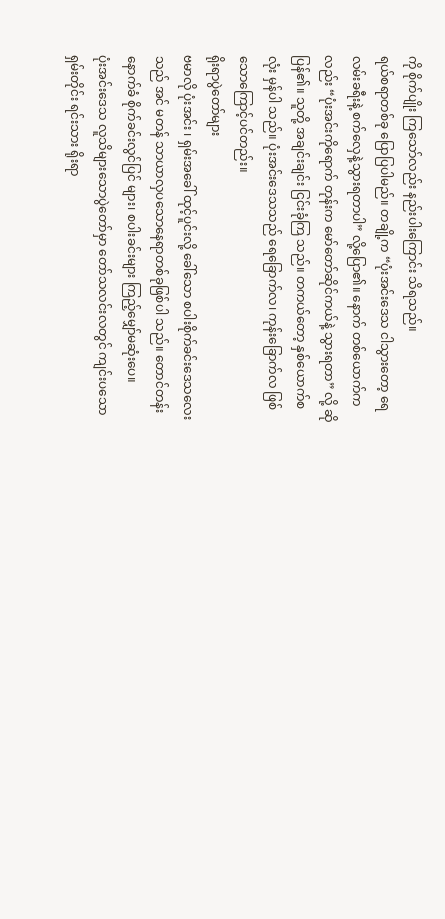ကို စိုက်ပျိုး ကြသော်လည်း နည်းပါးကြောင်း သိရသည်။
ရယ်စရာတစ်ခု ပြောပြပါမည်။ တချို့က “ပုံးအင်းဒေသ ငါသွားတော့ ရေလမ်းခရီးနဲ့ စက်လှေနဲ့သွားရတာပါ” လို့ပြော၏။ နောက် တစ်ယောက်ကလည်း “ပုံးအင်းကိုရောက် တုန်းက မော်တော်ဆိုင်ကယ်နဲ့ သွားရတာ” လို့ ဆိုပြန်၏။ သူတို့ အချင်းချင်း ငြင်းခုံကြ သည်။ တကယ်တော့ နှစ်ယောက်စလုံး မှန်ပါ သည်။ ပုံးအင်းဒေသသည် ရေခြောက်လ၊ ကုန်းခြောက်လ ဖြစ်သောကြောင့်ပင်တည်း။
ရိုးရာပွဲတော်များ
ဗမာလို ပုံးအင်း ၊ ရှမ်းအခေါ် ထုင့်ပူင်းလို့ ခေါ်သော စပါးစိုက်ခင်းဒေသလေးသည် အင် မတန် သာယာလှပသောနေရာတစ်ခုဖြစ်ပါ သည်။ တောင်တန်းနောက်ခံ စိုက်ခင်းလွင်ပြင် များ၊ စပါးခင်းများ ကြည့်မျှော်မဆုံးပေ။
ပုံးအင်းဒေသ လူသိများသောပွဲတော်မှာ တော်သလင်းလတွင် ကျင်းပသော ရှမ်းတိုင်း ရင်းသား ရိုးရာ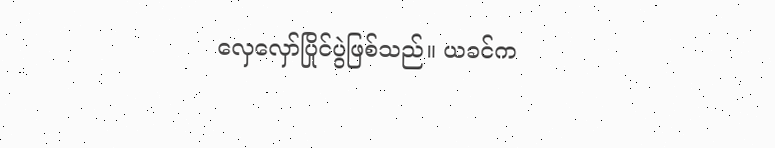လှေလှော်ပြိုင်ပွဲဖြစ်သည်။ ယခင်က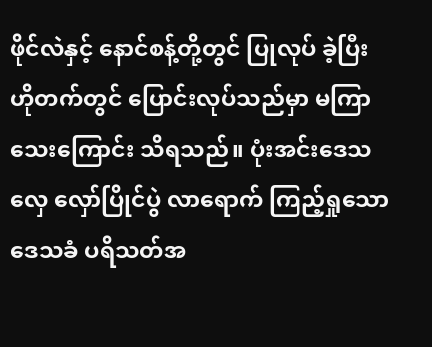ဖိုင်လဲနှင့် နောင်စန့်တို့တွင် ပြုလုပ် ခဲ့ပြီး ဟိုတက်တွင် ပြောင်းလုပ်သည်မှာ မကြာ သေးကြောင်း သိရသည်။ ပုံးအင်းဒေသ လှေ လှော်ပြိုင်ပွဲ လာရောက် ကြည့်ရှုသော ဒေသခံ ပရိသတ်အ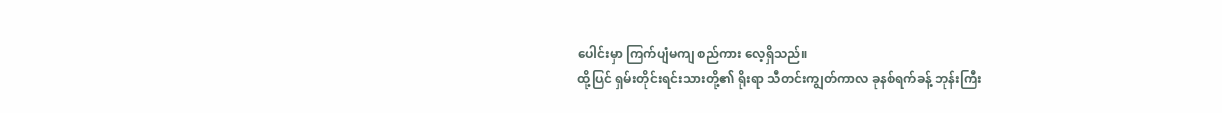ပေါင်းမှာ ကြက်ပျံမကျ စည်ကား လေ့ရှိသည်။
ထို့ပြင် ရှမ်းတိုင်းရင်းသားတို့၏ ရိုးရာ သီတင်းကျွတ်ကာလ ခုနစ်ရက်ခန့် ဘုန်းကြီး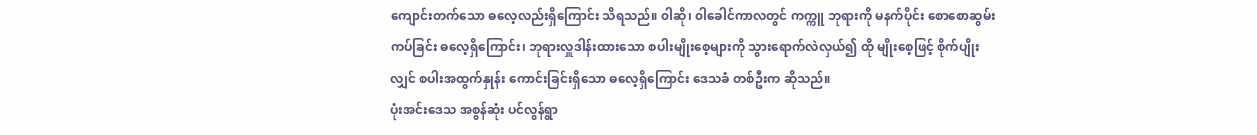ကျောင်းတက်သော ဓလေ့လည်းရှိကြောင်း သိရသည်။ ၀ါဆို၊ ၀ါခေါင်ကာလတွင် ကက္ကူ ဘုရားကို မနက်ပိုင်း စောစောဆွမ်းကပ်ခြင်း ဓလေ့ရှိကြောင်း၊ ဘုရားလှူဒါန်းထားသော စပါးမျိုးစေ့များကို သွားရောက်လဲလှယ်၍ ထို မျိုးစေ့ဖြင့် စိုက်ပျိုးလျှင် စပါးအထွက်နှုန်း ကောင်းခြင်းရှိသော ဓလေ့ရှိကြောင်း ဒေသခံ တစ်ဦးက ဆိုသည်။
ပုံးအင်းဒေသ အစွန်ဆုံး ပင်လွန်ရွာ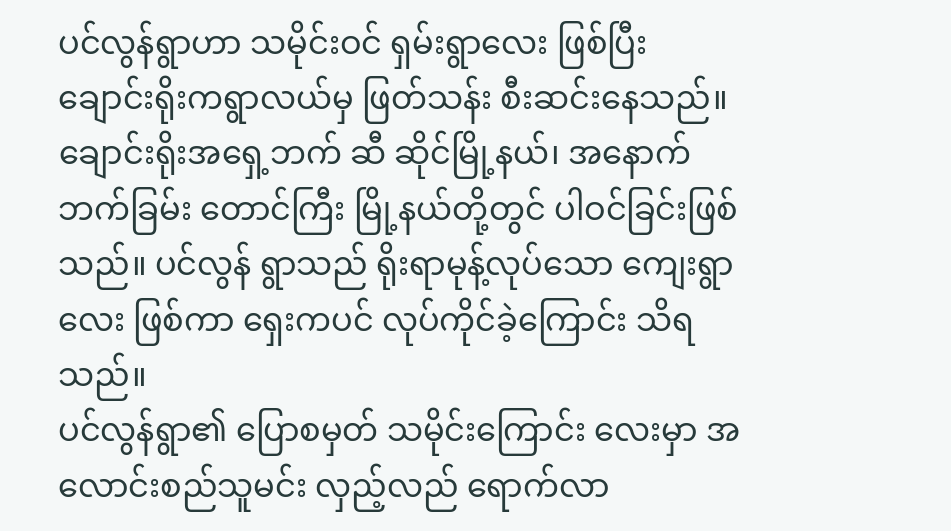ပင်လွန်ရွာဟာ သမိုင်းဝင် ရှမ်းရွာလေး ဖြစ်ပြီး ချောင်းရိုးကရွာလယ်မှ ဖြတ်သန်း စီးဆင်းနေသည်။ ချောင်းရိုးအရှေ့ဘက် ဆီ ဆိုင်မြို့နယ်၊ အနောက်ဘက်ခြမ်း တောင်ကြီး မြို့နယ်တို့တွင် ပါဝင်ခြင်းဖြစ်သည်။ ပင်လွန် ရွာသည် ရိုးရာမုန့်လုပ်သော ကျေးရွာလေး ဖြစ်ကာ ရှေးကပင် လုပ်ကိုင်ခဲ့ကြောင်း သိရ သည်။
ပင်လွန်ရွာ၏ ပြောစမှတ် သမိုင်းကြောင်း လေးမှာ အလောင်းစည်သူမင်း လှည့်လည် ရောက်လာ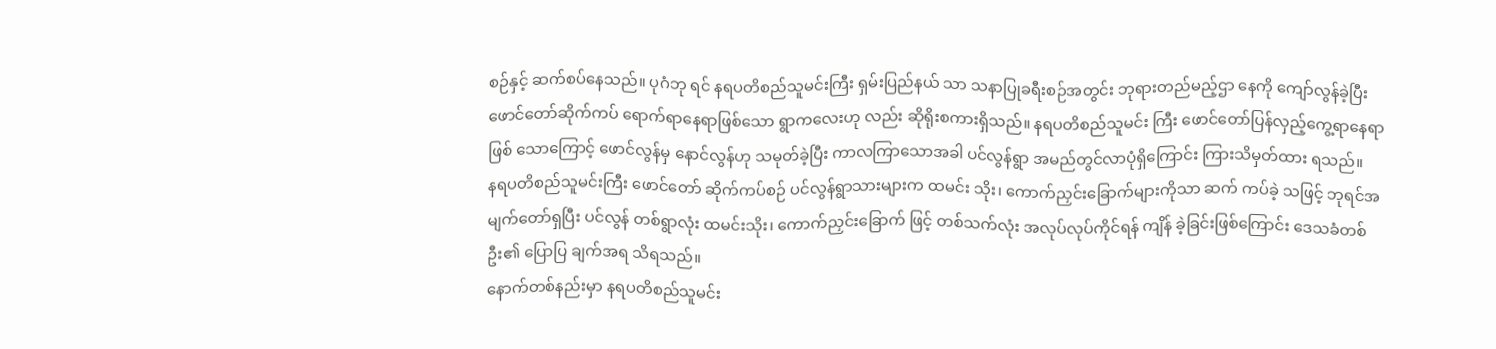စဉ်နှင့် ဆက်စပ်နေသည်။ ပုဂံဘု ရင် နရပတိစည်သူမင်းကြီး ရှမ်းပြည်နယ် သာ သနာပြုခရီးစဉ်အတွင်း ဘုရားတည်မည့်ဌာ နေကို ကျော်လွန်ခဲ့ပြီး ဖောင်တော်ဆိုက်ကပ် ရောက်ရာနေရာဖြစ်သော ရွာကလေးဟု လည်း ဆိုရိုးစကားရှိသည်။ နရပတိစည်သူမင်း ကြီး ဖောင်တော်ပြန်လှည့်ကွေ့ရာနေရာ ဖြစ် သောကြောင့် ဖောင်လွန်မှ နောင်လွန်ဟု သမုတ်ခဲ့ပြီး ကာလကြာသောအခါ ပင်လွန်ရွာ အမည်တွင်လာပုံရှိကြောင်း ကြားသိမှတ်ထား ရသည်။
နရပတိစည်သူမင်းကြီး ဖောင်တော် ဆိုက်ကပ်စဉ် ပင်လွန်ရွာသားများက ထမင်း သိုး၊ ကောက်ညှင်းခြောက်များကိုသာ ဆက် ကပ်ခဲ့ သဖြင့် ဘုရင်အမျက်တော်ရှပြီး ပင်လွန် တစ်ရွာလုံး ထမင်းသိုး၊ ကောက်ညှင်းခြောက် ဖြင့် တစ်သက်လုံး အလုပ်လုပ်ကိုင်ရန် ကျိန် ခဲ့ခြင်းဖြစ်ကြောင်း ဒေသခံတစ်ဦး၏ ပြောပြ ချက်အရ သိရသည်။
နောက်တစ်နည်းမှာ နရပတိစည်သူမင်း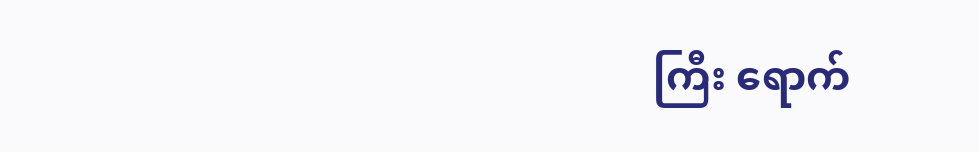ကြီး ရောက်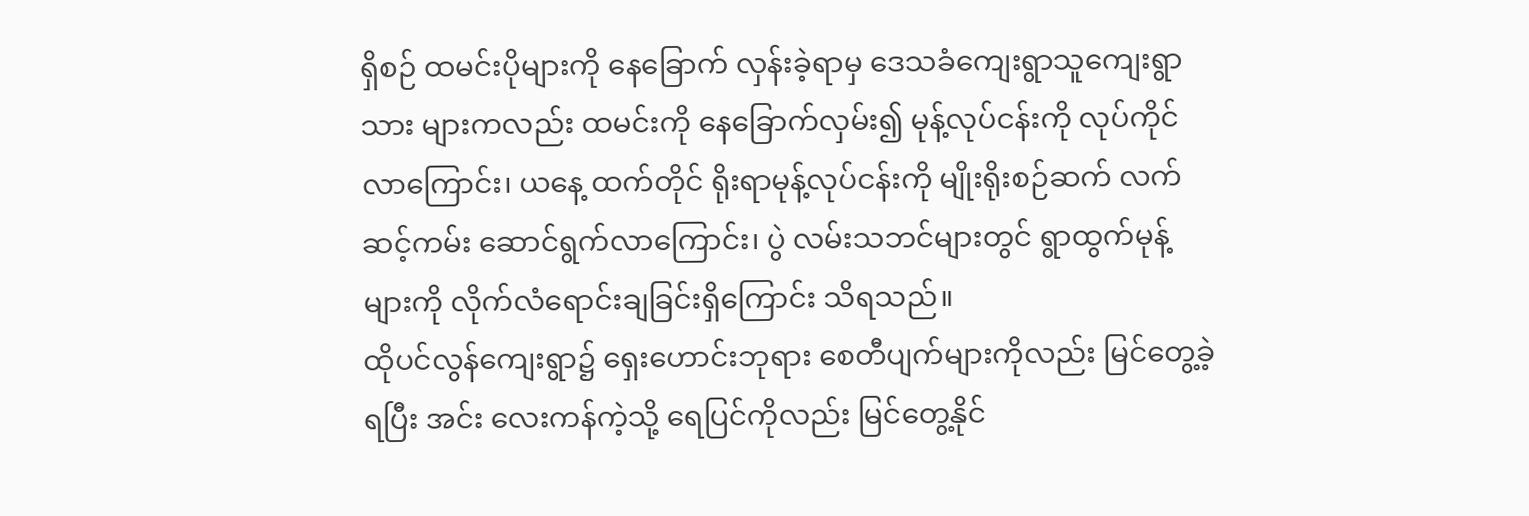ရှိစဉ် ထမင်းပိုများကို နေခြောက် လှန်းခဲ့ရာမှ ဒေသခံကျေးရွာသူကျေးရွာသား များကလည်း ထမင်းကို နေခြောက်လှမ်း၍ မုန့်လုပ်ငန်းကို လုပ်ကိုင်လာကြောင်း၊ ယနေ့ ထက်တိုင် ရိုးရာမုန့်လုပ်ငန်းကို မျိုးရိုးစဉ်ဆက် လက်ဆင့်ကမ်း ဆောင်ရွက်လာကြောင်း၊ ပွဲ လမ်းသဘင်များတွင် ရွာထွက်မုန့်များကို လိုက်လံရောင်းချခြင်းရှိကြောင်း သိရသည်။
ထိုပင်လွန်ကျေးရွာ၌ ရှေးဟောင်းဘုရား စေတီပျက်များကိုလည်း မြင်တွေ့ခဲ့ရပြီး အင်း လေးကန်ကဲ့သို့ ရေပြင်ကိုလည်း မြင်တွေ့နိုင်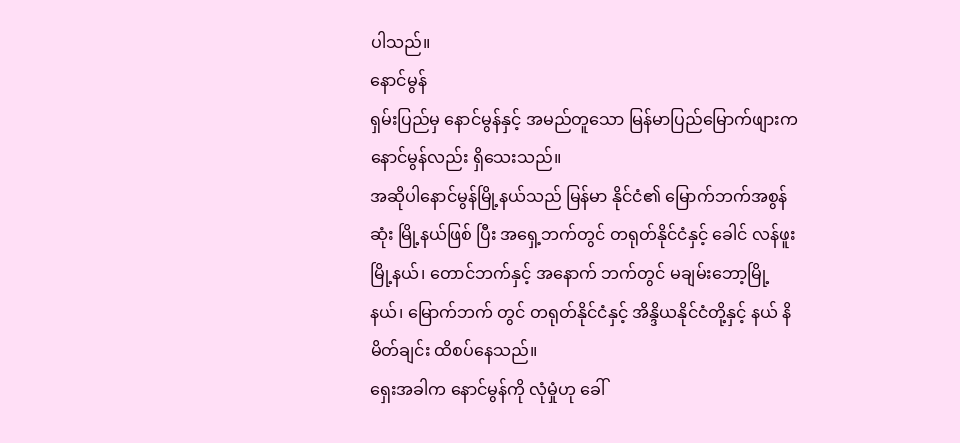ပါသည်။
နောင်မွန်
ရှမ်းပြည်မှ နောင်မွန်နှင့် အမည်တူသော မြန်မာပြည်မြောက်ဖျားက နောင်မွန်လည်း ရှိသေးသည်။
အဆိုပါနောင်မွန်မြို့နယ်သည် မြန်မာ နိုင်ငံ၏ မြောက်ဘက်အစွန်ဆုံး မြို့နယ်ဖြစ် ပြီး အရှေ့ဘက်တွင် တရုတ်နိုင်ငံနှင့် ခေါင် လန်ဖူးမြို့နယ်၊ တောင်ဘက်နှင့် အနောက် ဘက်တွင် မချမ်းဘော့မြို့နယ်၊ မြောက်ဘက် တွင် တရုတ်နိုင်ငံနှင့် အိန္ဒိယနိုင်ငံတို့နှင့် နယ် နိမိတ်ချင်း ထိစပ်နေသည်။
ရှေးအခါက နောင်မွန်ကို လုံမှုံဟု ခေါ်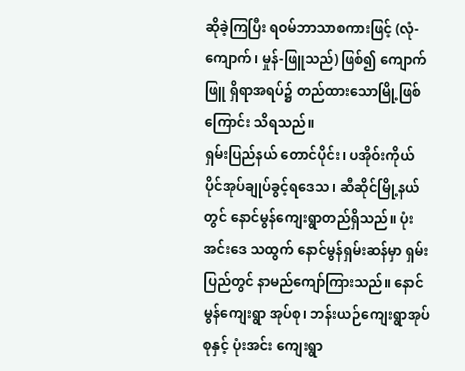ဆိုခဲ့ကြပြီး ရဝမ်ဘာသာစကားဖြင့် (လုံ-ကျောက်၊ မှုန်-ဖြူသည်) ဖြစ်၍ ကျောက်ဖြူ ရှိရာအရပ်၌ တည်ထားသောမြို့ဖြစ်ကြောင်း သိရသည်။
ရှမ်းပြည်နယ် တောင်ပိုင်း၊ ပအိုဝ်းကိုယ် ပိုင်အုပ်ချုပ်ခွင့်ရဒေသ၊ ဆီဆိုင်မြို့နယ်တွင် နောင်မွန်ကျေးရွာတည်ရှိသည်။ ပုံးအင်းဒေ သထွက် နောင်မွန်ရှမ်းဆန်မှာ ရှမ်းပြည်တွင် နာမည်ကျော်ကြားသည်။ နောင်မွန်ကျေးရွာ အုပ်စု၊ ဘန်းယဉ်ကျေးရွာအုပ်စုနှင့် ပုံးအင်း ကျေးရွာ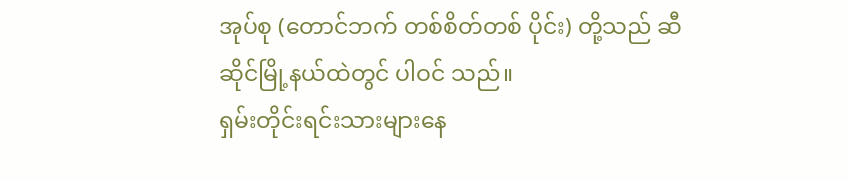အုပ်စု (တောင်ဘက် တစ်စိတ်တစ် ပိုင်း) တို့သည် ဆီဆိုင်မြို့နယ်ထဲတွင် ပါဝင် သည်။
ရှမ်းတိုင်းရင်းသားများနေ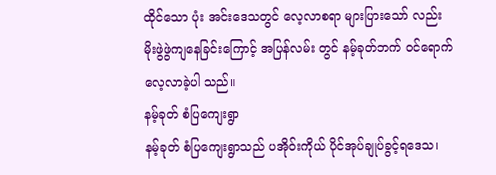ထိုင်သော ပုံး အင်းဒေသတွင် လေ့လာစရာ များပြားသော် လည်း မိုးဖွဲဖွဲကျနေခြင်းကြောင့် အပြန်လမ်း တွင် နမ့်ခုတ်ဘက် ဝင်ရောက်လေ့လာခဲ့ပါ သည်။
နမ့်ခုတ် စံပြကျေးရွာ
နမ့်ခုတ် စံပြကျေးရွာသည် ပအိုဝ်းကိုယ် ပိုင်အုပ်ချုပ်ခွင့်ရဒေသ၊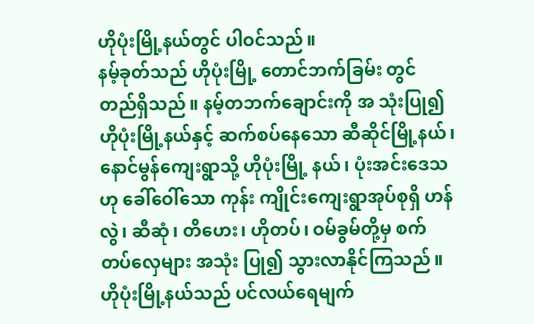ဟိုပုံးမြို့နယ်တွင် ပါဝင်သည်။
နမ့်ခုတ်သည် ဟိုပုံးမြို့ တောင်ဘက်ခြမ်း တွင် တည်ရှိသည်။ နမ့်တဘက်ချောင်းကို အ သုံးပြု၍ ဟိုပုံးမြို့နယ်နှင့် ဆက်စပ်နေသော ဆီဆိုင်မြို့နယ်၊ နောင်မွန်ကျေးရွာသို့ ဟိုပုံးမြို့ နယ်၊ ပုံးအင်းဒေသဟု ခေါ်ဝေါ်သော ကုန်း ကျိုင်းကျေးရွာအုပ်စုရှိ ဟန်လွဲ၊ ဆီဆုံ၊ တိဟေး၊ ဟိုတပ်၊ ဝမ်ခွမ်တို့မှ စက်တပ်လှေများ အသုံး ပြု၍ သွားလာနိုင်ကြသည်။
ဟိုပုံးမြို့နယ်သည် ပင်လယ်ရေမျက်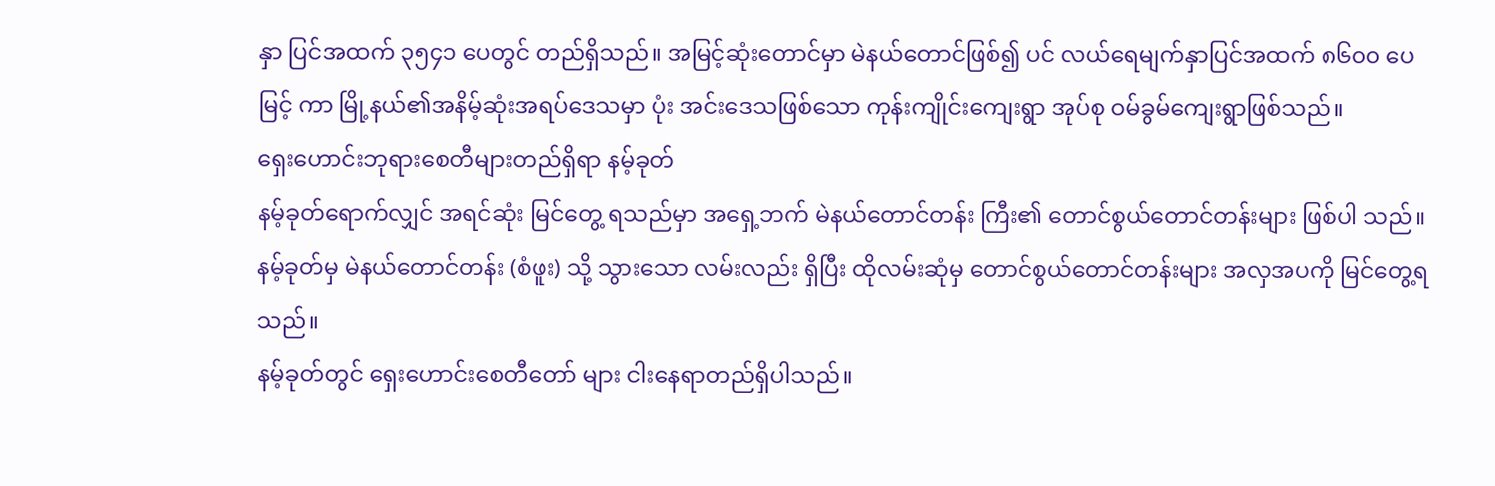နှာ ပြင်အထက် ၃၅၄၁ ပေတွင် တည်ရှိသည်။ အမြင့်ဆုံးတောင်မှာ မဲနယ်တောင်ဖြစ်၍ ပင် လယ်ရေမျက်နှာပြင်အထက် ၈၆၀၀ ပေမြင့် ကာ မြို့နယ်၏အနိမ့်ဆုံးအရပ်ဒေသမှာ ပုံး အင်းဒေသဖြစ်သော ကုန်းကျိုင်းကျေးရွာ အုပ်စု ဝမ်ခွမ်ကျေးရွာဖြစ်သည်။
ရှေးဟောင်းဘုရားစေတီများတည်ရှိရာ နမ့်ခုတ်
နမ့်ခုတ်ရောက်လျှင် အရင်ဆုံး မြင်တွေ့ ရသည်မှာ အရှေ့ဘက် မဲနယ်တောင်တန်း ကြီး၏ တောင်စွယ်တောင်တန်းများ ဖြစ်ပါ သည်။ နမ့်ခုတ်မှ မဲနယ်တောင်တန်း (စံဖူး) သို့ သွားသော လမ်းလည်း ရှိပြီး ထိုလမ်းဆုံမှ တောင်စွယ်တောင်တန်းများ အလှအပကို မြင်တွေ့ရသည်။
နမ့်ခုတ်တွင် ရှေးဟောင်းစေတီတော် များ ငါးနေရာတည်ရှိပါသည်။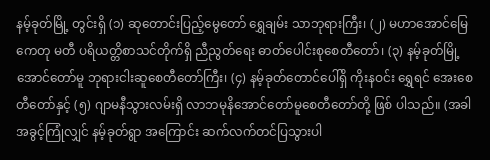နမ့်ခုတ်မြို့ တွင်းရှိ (၁) ဆုတောင်းပြည့်မွေတော် ရွှေချမ်း သာဘုရားကြီး၊ (၂) မဟာအောင်မြေ ကေတု မတီ ပရိယတ္တိစာသင်တိုက်ရှိ ညီညွတ်ရေး ဓာတ်ပေါင်းစုစေတီတော်၊ (၃) နမ့်ခုတ်မြို့ အောင်တော်မူ ဘုရားငါးဆူစေတီတော်ကြီး၊ (၄) နမ့်ခုတ်တောင်ပေါ်ရှိ ကိုးနဝင်း ရွှေရင် အေးစေတီတော်နှင့် (၅) ဂျာမနီသွားလမ်းရှိ လာဘမုနိအောင်တော်မူစေတီတော်တို့ ဖြစ် ပါသည်။ (အခါအခွင့်ကြုံလျှင် နမ့်ခုတ်ရွာ အကြောင်း ဆက်လက်တင်ပြသွားပါ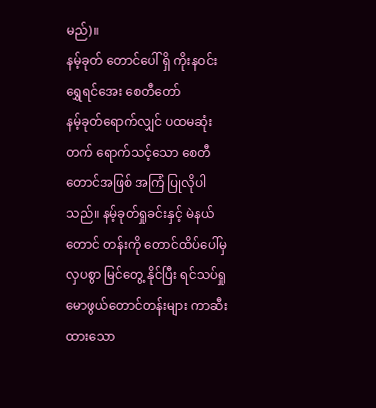မည်)။
နမ့်ခုတ် တောင်ပေါ် ရှိ ကိုးနဝင်းရွှေရင်အေး စေတီတော်
နမ့်ခုတ်ရောက်လျှင် ပထမဆုံး တက် ရောက်သင့်သော စေတီတောင်အဖြစ် အကြံ ပြုလိုပါသည်။ နမ့်ခုတ်ရှုခင်းနှင့် မဲနယ်တောင် တန်းကို တောင်ထိပ်ပေါ်မှ လှပစွာ မြင်တွေ့ နိုင်ပြီး ရင်သပ်ရှုမောဖွယ်တောင်တန်းများ ကာဆီးထားသော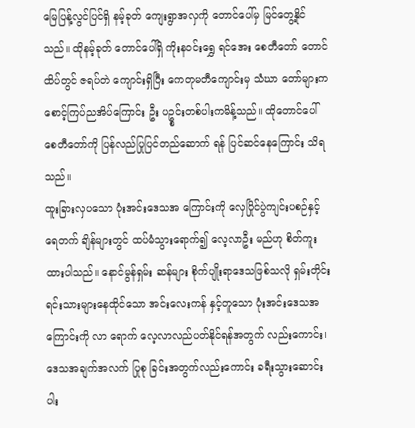မြေပြန့်လွင်ပြင်ရှိ နမ့်ခုတ် ကျေးရွာအလှကို တောင်ပေါ်မှ မြင်တွေ့နိုင် သည်။ ထိုနမ့်ခုတ် တောင်ပေါ်ရှိ ကိုးနဝင်းရွှေ ရင်အေး စေတီတော် တောင်ထိပ်တွင် ဇရပ်တဲ ကျောင်းရှိပြီး ကေတုမတီကျောင်းမှ သံဃာ တော်များက စောင့်ကြပ်ညအိပ်ကြောင်း ဦး ပဥ္စင်းတစ်ပါးကမိန့်သည်။ ထိုတောင်ပေါ် စေတီတော်ကို ပြန်လည်ပြုပြင်တည်ဆောက် ရန် ပြင်ဆင်နေကြောင်း သိရသည်။
ထူးခြားလှပသော ပုံးအင်းဒေသအ ကြောင်းကို လှေပြိုင်ပွဲကျင်းပစဉ်နှင့် ရေတက် ချိန်များတွင် ထပ်မံသွားရောက်၍ လေ့လာဦး မည်ဟု စိတ်ကူးထားပါသည်။ နောင်မွန်ရှမ်း ဆန်များ စိုက်ပျိုးရာဒေသဖြစ်သလို ရှမ်းတိုင်း ရင်းသားများနေထိုင်သော အင်းလေးကန် နှင့်တူသော ပုံးအင်းဒေသအကြောင်းကို လာ ရောက် လေ့လာလည်ပတ်နိုင်ရန်အတွက် လည်းကောင်း၊ ဒေသအချက်အလက် ပြုစု ခြင်းအတွက်လည်းကောင်း ခရီးသွားဆောင်း ပါး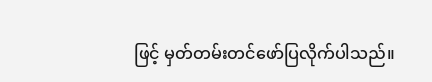ဖြင့် မှတ်တမ်းတင်ဖော်ပြလိုက်ပါသည်။